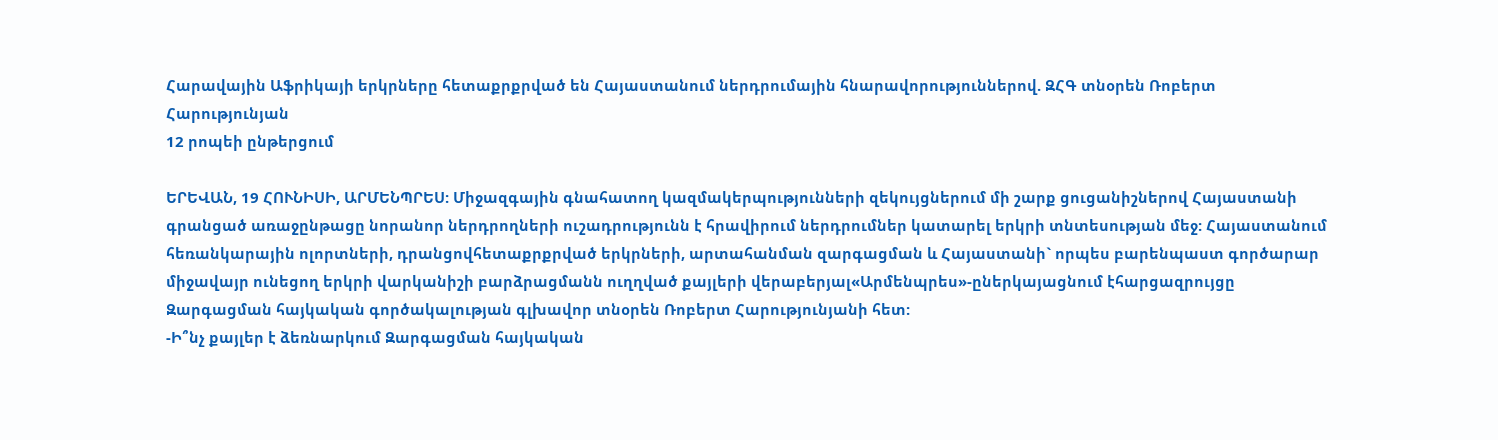Հարավային Աֆրիկայի երկրները հետաքրքրված են Հայաստանում ներդրումային հնարավորություններով. ԶՀԳ տնօրեն Ռոբերտ Հարությունյան
12 րոպեի ընթերցում

ԵՐԵՎԱՆ, 19 ՀՈՒՆԻՍԻ, ԱՐՄԵՆՊՐԵՍ: Միջազգային գնահատող կազմակերպությունների զեկույցներում մի շարք ցուցանիշներով Հայաստանի գրանցած առաջընթացը նորանոր ներդրողների ուշադրությունն է հրավիրում ներդրումներ կատարել երկրի տնտեսության մեջ: Հայաստանում հեռանկարային ոլորտների, դրանցովհետաքրքրված երկրների, արտահանման զարգացման և Հայաստանի` որպես բարենպաստ գործարար միջավայր ունեցող երկրի վարկանիշի բարձրացմանն ուղղված քայլերի վերաբերյալ«Արմենպրես»-ըներկայացնում էհարցազրույցը Զարգացման հայկական գործակալության գլխավոր տնօրեն Ռոբերտ Հարությունյանի հետ:
-Ի՞նչ քայլեր է ձեռնարկում Զարգացման հայկական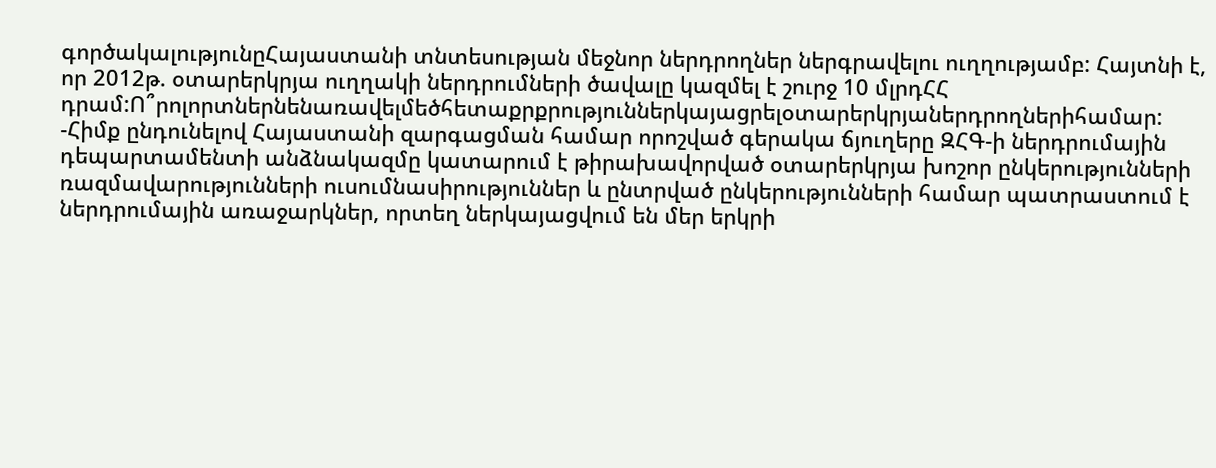գործակալությունըՀայաստանի տնտեսության մեջնոր ներդրողներ ներգրավելու ուղղությամբ: Հայտնի է, որ 2012թ. օտարերկրյա ուղղակի ներդրումների ծավալը կազմել է շուրջ 10 մլրդՀՀ դրամ:Ո՞րոլորտներնենառավելմեծհետաքրքրություններկայացրելօտարերկրյաներդրողներիհամար:
-Հիմք ընդունելով Հայաստանի զարգացման համար որոշված գերակա ճյուղերը ԶՀԳ-ի ներդրումային դեպարտամենտի անձնակազմը կատարում է թիրախավորված օտարերկրյա խոշոր ընկերությունների ռազմավարությունների ուսումնասիրություններ և ընտրված ընկերությունների համար պատրաստում է ներդրումային առաջարկներ, որտեղ ներկայացվում են մեր երկրի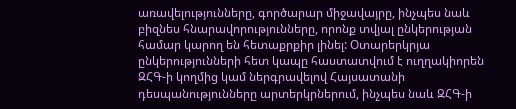առավելությունները, գործարար միջավայրը, ինչպես նաև բիզնես հնարավորությունները, որոնք տվյալ ընկերության համար կարող են հետաքրքիր լինել: Օտարերկրյա ընկերությունների հետ կապը հաստատվում է ուղղակիորեն ԶՀԳ-ի կողմից կամ ներգրավելով Հայսատանի դեսպանությունները արտերկրներում, ինչպես նաև ԶՀԳ-ի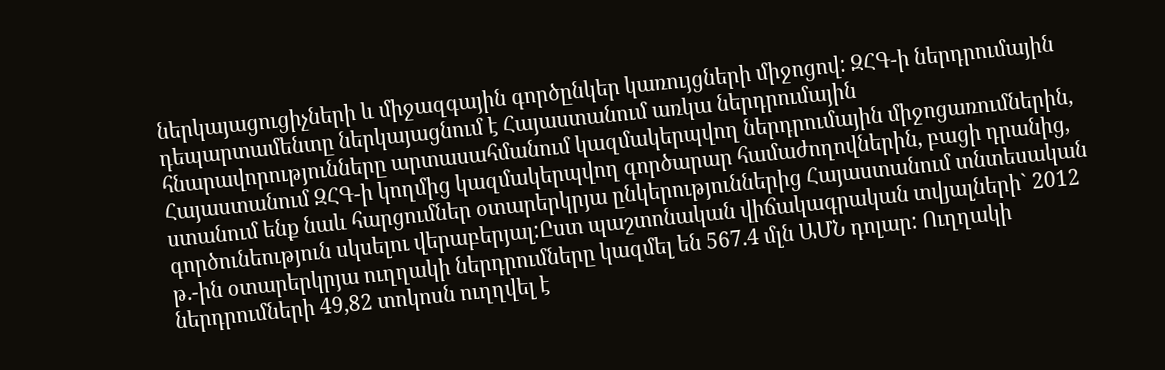ներկայացուցիչների և միջազգային գործընկեր կառույցների միջոցով: ԶՀԳ-ի ներդրումային դեպարտամենտը ներկայացնում է Հայաստանում առկա ներդրումային հնարավորությունները արտասահմանում կազմակերպվող ներդրումային միջոցառումներին, Հայաստանում ԶՀԳ-ի կողմից կազմակերպվող գործարար համաժողովներին, բացի դրանից, ստանում ենք նաև հարցումներ օտարերկրյա ընկերություններից Հայաստանում տնտեսական գործունեություն սկսելու վերաբերյալ:Ըստ պաշտոնական վիճակագրական տվյալների` 2012 թ.-ին օտարերկրյա ուղղակի ներդրումները կազմել են 567.4 մլն ԱՄՆ դոլար: Ուղղակի ներդրումների 49,82 տոկոսն ուղղվել է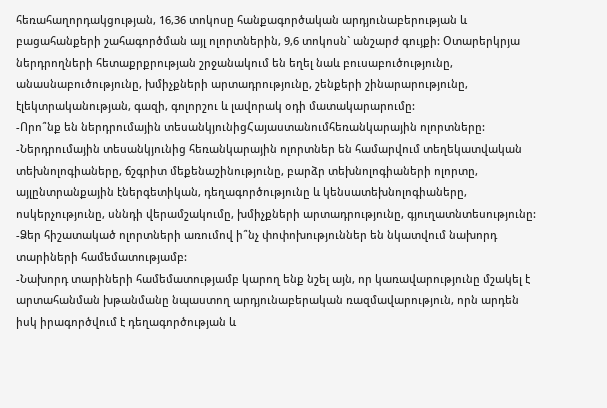հեռահաղորդակցության, 16,36 տոկոսը հանքագործական արդյունաբերության և բացահանքերի շահագործման այլ ոլորտներին, 9,6 տոկոսն` անշարժ գույքի: Օտարերկրյա ներդրողների հետաքրքրության շրջանակում են եղել նաև բուսաբուծությունը, անասնաբուծությունը, խմիչքների արտադրությունը, շենքերի շինարարությունը, էլեկտրականության, գազի, գոլորշու և լավորակ օդի մատակարարումը:
-Որո՞նք են ներդրումային տեսանկյունիցՀայաստանումհեռանկարային ոլորտները:
-Ներդրումային տեսանկյունից հեռանկարային ոլորտներ են համարվում տեղեկատվական տեխնոլոգիաները, ճշգրիտ մեքենաշինությունը, բարձր տեխնոլոգիաների ոլորտը, այլընտրանքային էներգետիկան, դեղագործությունը և կենսատեխնոլոգիաները, ոսկերչությունը, սննդի վերամշակումը, խմիչքների արտադրությունը, գյուղատնտեսությունը:
-Ձեր հիշատակած ոլորտների առումով ի՞նչ փոփոխություններ են նկատվում նախորդ տարիների համեմատությամբ:
-Նախորդ տարիների համեմատությամբ կարող ենք նշել այն, որ կառավարությունը մշակել է արտահանման խթանմանը նպաստող արդյունաբերական ռազմավարություն, որն արդեն իսկ իրագործվում է դեղագործության և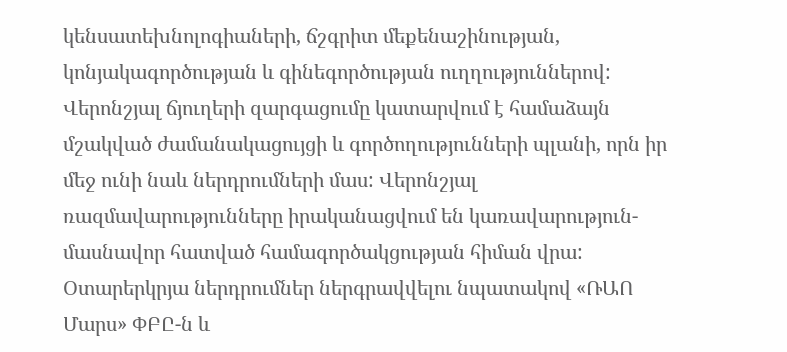կենսատեխնոլոգիաների, ճշգրիտ մեքենաշինության, կոնյակագործության և գինեգործության ուղղություններով: Վերոնշյալ ճյուղերի զարգացումը կատարվում է համաձայն մշակված ժամանակացույցի և գործողությունների պլանի, որն իր մեջ ունի նաև ներդրումների մաս: Վերոնշյալ ռազմավարությունները իրականացվում են կառավարություն-մասնավոր հատված համագործակցության հիման վրա: Օտարերկրյա ներդրումներ ներգրավվելու նպատակով «ՌԱՈ Մարս» ՓԲԸ-ն և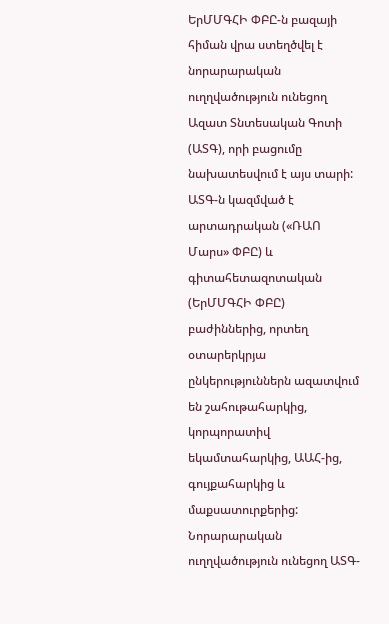ԵրՄՄԳՀԻ ՓԲԸ-ն բազայի հիման վրա ստեղծվել է նորարարական ուղղվածություն ունեցող Ազատ Տնտեսական Գոտի (ԱՏԳ), որի բացումը նախատեսվում է այս տարի: ԱՏԳ-ն կազմված է արտադրական («ՌԱՈ Մարս» ՓԲԸ) և գիտահետազոտական (ԵրՄՄԳՀԻ ՓԲԸ) բաժիններից, որտեղ օտարերկրյա ընկերություններն ազատվում են շահութահարկից, կորպորատիվ եկամտահարկից, ԱԱՀ-ից, գույքահարկից և մաքսատուրքերից: Նորարարական ուղղվածություն ունեցող ԱՏԳ-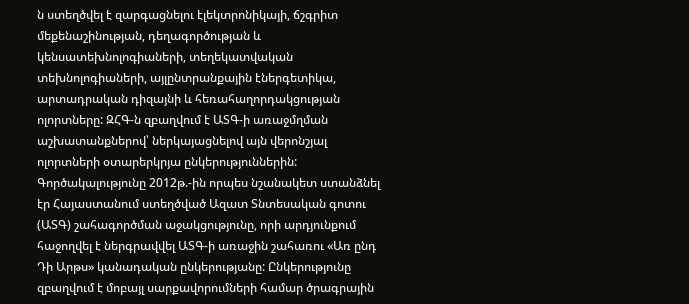ն ստեղծվել է զարգացնելու էլեկտրոնիկայի, ճշգրիտ մեքենաշինության, դեղագործության և կենսատեխնոլոգիաների, տեղեկատվական տեխնոլոգիաների, այլընտրանքային էներգետիկա, արտադրական դիզայնի և հեռահաղորդակցության ոլորտները: ԶՀԳ-ն զբաղվում է ԱՏԳ-ի առաջմղման աշխատանքներով՝ ներկայացնելով այն վերոնշյալ ոլորտների օտարերկրյա ընկերություններին:
Գործակալությունը 2012թ.-ին որպես նշանակետ ստանձնել էր Հայաստանում ստեղծված Ազատ Տնտեսական գոտու (ԱՏԳ) շահագործման աջակցությունը, որի արդյունքում հաջողվել է ներգրավվել ԱՏԳ-ի առաջին շահառու «Առ ընդ Դի Արթս» կանադական ընկերությանը: Ընկերությունը զբաղվում է մոբայլ սարքավորումների համար ծրագրային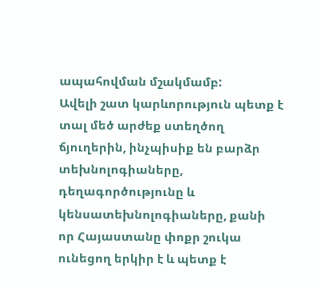ապահովման մշակմամբ:
Ավելի շատ կարևորություն պետք է տալ մեծ արժեք ստեղծող ճյուղերին, ինչպիսիք են բարձր տեխնոլոգիաները, դեղագործությունը և կենսատեխնոլոգիաները, քանի որ Հայաստանը փոքր շուկա ունեցող երկիր է և պետք է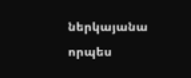ներկայանա որպես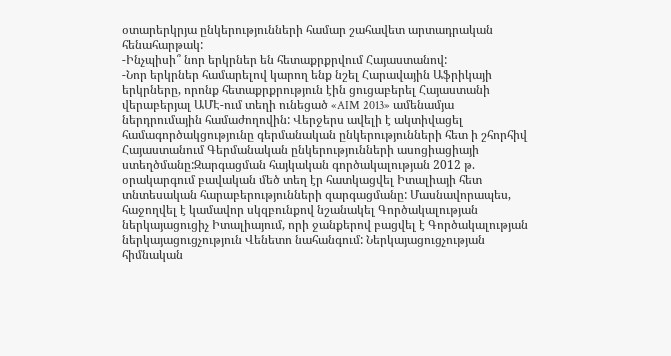օտարերկրյա ընկերությունների համար շահավետ արտադրական հենահարթակ:
-Ինչպիսի՞ նոր երկրներ են հետաքրքրվում Հայաստանով:
-Նոր երկրներ համարելով կարող ենք նշել Հարավային Աֆրիկայի երկրները, որոնք հետաքրքրություն էին ցուցաբերել Հայաստանի վերաբերյալ ԱՄԷ-ում տեղի ունեցած «AIM 2013» ամենամյա ներդրումային համաժողովին: Վերջերս ավելի է ակտիվացել համագործակցությունը գերմանական ընկերությունների հետ ի շհորհիվ Հայաստանում Գերմանական ընկերությունների ասոցիացիայի ստեղծմանը:Զարգացման հայկական գործակալության 2012 թ. օրակարգում բավական մեծ տեղ էր հատկացվել Իտալիայի հետ տնտեսական հարաբերությունների զարգացմանը: Մասնավորապես, հաջողվել է կամավոր սկզբունքով նշանակել Գործակալության ներկայացուցիչ Իտալիայում, որի ջանքերով բացվել է Գործակալության ներկայացուցչություն Վենետո նահանգում: Ներկայացուցչության հիմնական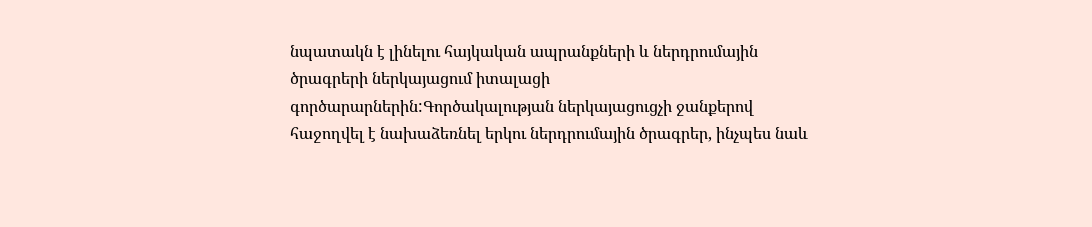նպատակն է լինելու հայկական ապրանքների և ներդրումային ծրագրերի ներկայացում իտալացի գործարարներին:Գործակալության ներկայացուցչի ջանքերով հաջողվել է նախաձեռնել երկու ներդրումային ծրագրեր, ինչպես նաև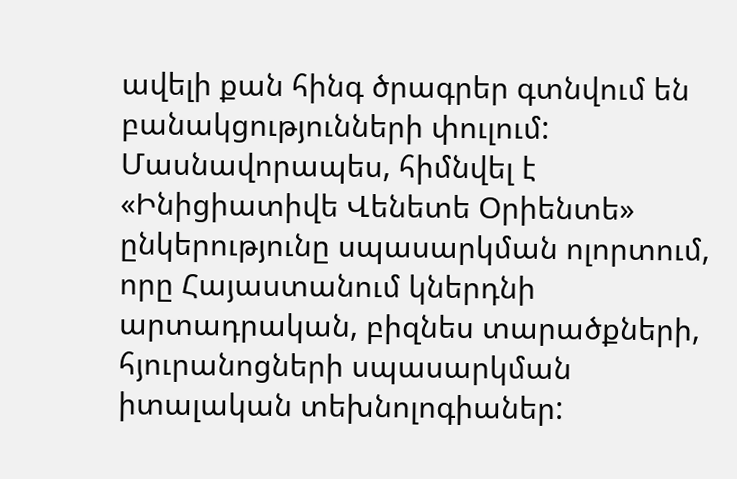ավելի քան հինգ ծրագրեր գտնվում են բանակցությունների փուլում: Մասնավորապես, հիմնվել է «Ինիցիատիվե Վենետե Օրիենտե» ընկերությունը սպասարկման ոլորտում, որը Հայաստանում կներդնի արտադրական, բիզնես տարածքների, հյուրանոցների սպասարկման իտալական տեխնոլոգիաներ: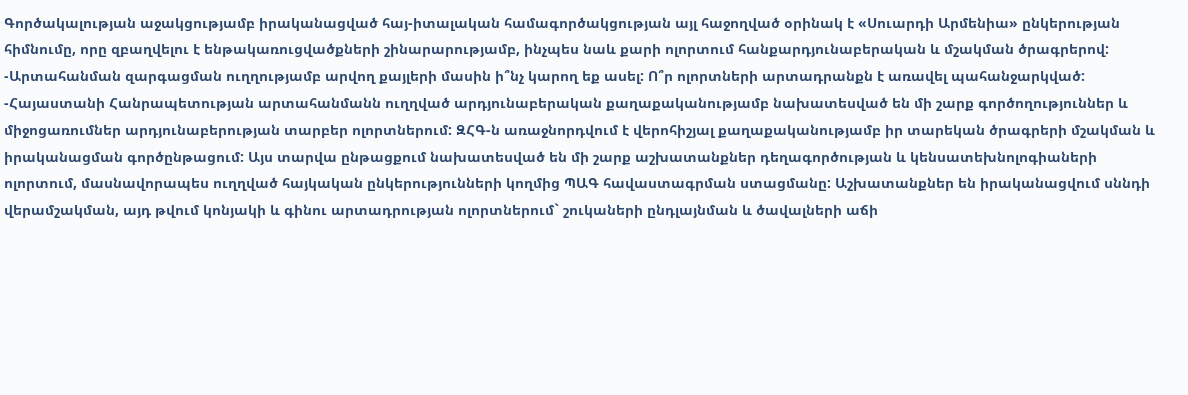Գործակալության աջակցությամբ իրականացված հայ-իտալական համագործակցության այլ հաջողված օրինակ է «Սուարդի Արմենիա» ընկերության հիմնումը, որը զբաղվելու է ենթակառուցվածքների շինարարությամբ, ինչպես նաև քարի ոլորտում հանքարդյունաբերական և մշակման ծրագրերով:
-Արտահանման զարգացման ուղղությամբ արվող քայլերի մասին ի՞նչ կարող եք ասել: Ո՞ր ոլորտների արտադրանքն է առավել պահանջարկված:
-Հայաստանի Հանրապետության արտահանմանն ուղղված արդյունաբերական քաղաքականությամբ նախատեսված են մի շարք գործողություններ և միջոցառումներ արդյունաբերության տարբեր ոլորտներում: ԶՀԳ-ն առաջնորդվում է վերոհիշյալ քաղաքականությամբ իր տարեկան ծրագրերի մշակման և իրականացման գործընթացում: Այս տարվա ընթացքում նախատեսված են մի շարք աշխատանքներ դեղագործության և կենսատեխնոլոգիաների ոլորտում, մասնավորապես ուղղված հայկական ընկերությունների կողմից ՊԱԳ հավաստագրման ստացմանը: Աշխատանքներ են իրականացվում սննդի վերամշակման, այդ թվում կոնյակի և գինու արտադրության ոլորտներում` շուկաների ընդլայնման և ծավալների աճի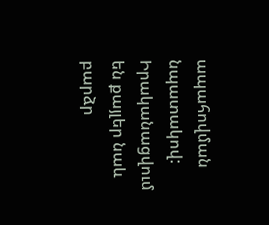ապահովման նպատակով: Իրականացվում են քայլեր նաև բարձր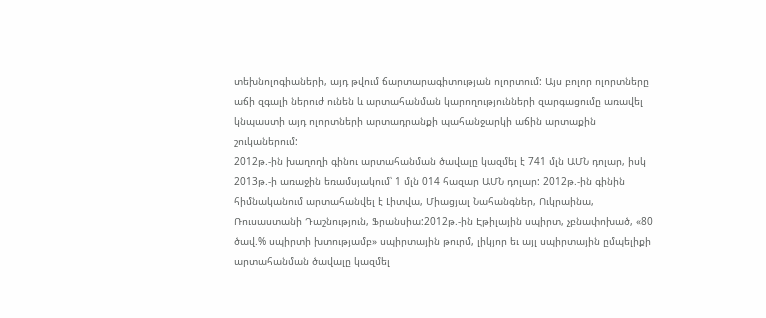տեխնոլոգիաների, այդ թվում ճարտարագիտության ոլորտում: Այս բոլոր ոլորտները աճի զգալի ներուժ ունեն և արտահանման կարողությունների զարգացումը առավել կնպաստի այդ ոլորտների արտադրանքի պահանջարկի աճին արտաքին շուկաներում:
2012թ.-ին խաղողի գինու արտահանման ծավալը կազմել է 741 մլն ԱՄՆ դոլար, իսկ 2013թ.-ի առաջին եռամսյակում՝ 1 մլն 014 հազար ԱՄՆ դոլար: 2012թ.-ին գինին հիմնականում արտահանվել է Լիտվա, Միացյալ Նահանգներ, Ուկրաինա, Ռուսաստանի Դաշնություն, Ֆրանսիա:2012թ.-ին Էթիլային սպիրտ, չբնափոխած, «80 ծավ.% սպիրտի խտությամբ» սպիրտային թուրմ, լիկյոր եւ այլ սպիրտային ըմպելիքի արտահանման ծավալը կազմել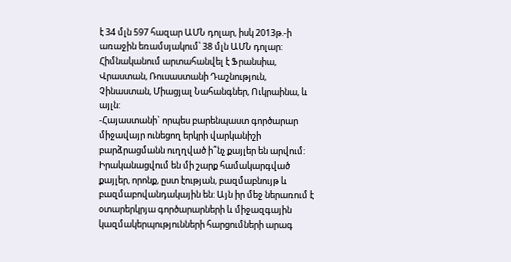է 34 մլն 597 հազար ԱՄՆ դոլար, իսկ 2013թ.-ի առաջին եռամսյակում՝ 38 մլն ԱՄՆ դոլար: Հիմնականում արտահանվել է Ֆրանսիա, Վրաստան, Ռուսաստանի Դաշնություն, Չինաստան, Միացյալ Նահանգներ, Ուկրաինա, և այլն:
-Հայաստանի` որպես բարենպաստ գործարար միջավայր ունեցող երկրի վարկանիշի բարձրացմանն ուղղված ի՞նչ քայլեր են արվում:
Իրականացվում են մի շարք համակարգված քայլեր, որոնք, ըստ էության, բազմաբնույթ և բազմաբովանդակային են: Այն իր մեջ ներառում է օտարերկրյա գործարարների և միջազգային կազմակերպությունների հարցումների արագ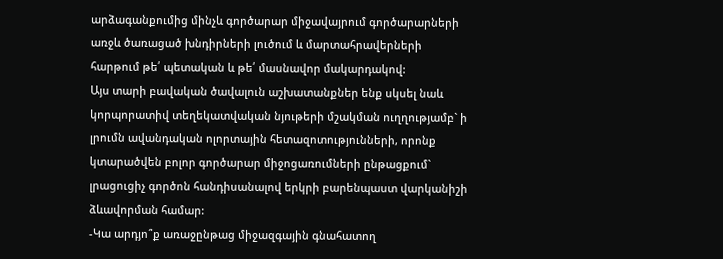արձագանքումից մինչև գործարար միջավայրում գործարարների առջև ծառացած խնդիրների լուծում և մարտահրավերների հարթում թե՛ պետական և թե՛ մասնավոր մակարդակով:
Այս տարի բավական ծավալուն աշխատանքներ ենք սկսել նաև կորպորատիվ տեղեկատվական նյութերի մշակման ուղղությամբ` ի լրումն ավանդական ոլորտային հետազոտությունների, որոնք կտարածվեն բոլոր գործարար միջոցառումների ընթացքում` լրացուցիչ գործոն հանդիսանալով երկրի բարենպաստ վարկանիշի ձևավորման համար:
-Կա արդյո՞ք առաջընթաց միջազգային գնահատող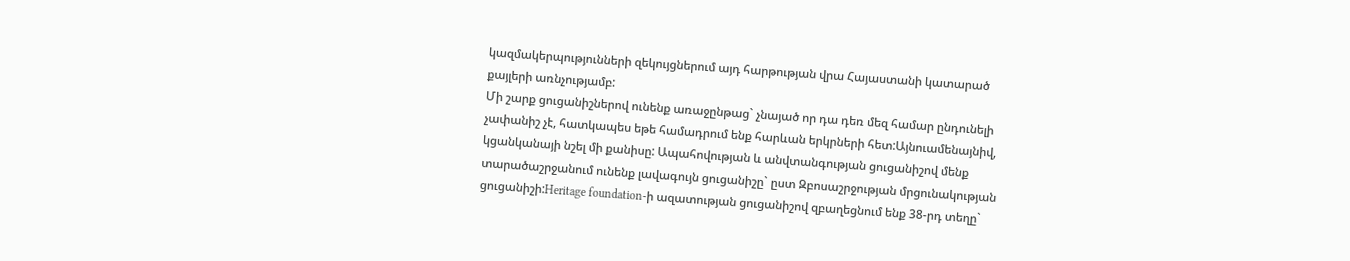կազմակերպությունների զեկույցներում այդ հարթության վրա Հայաստանի կատարած քայլերի առնչությամբ:
Մի շարք ցուցանիշներով ունենք առաջընթաց` չնայած որ դա դեռ մեզ համար ընդունելի չափանիշ չէ, հատկապես եթե համադրում ենք հարևան երկրների հետ:Այնուամենայնիվ, կցանկանայի նշել մի քանիսը: Ապահովության և անվտանգության ցուցանիշով մենք տարածաշրջանում ունենք լավագույն ցուցանիշը` ըստ Զբոսաշրջության մրցունակության ցուցանիշի:Heritage foundation-ի ազատության ցուցանիշով զբաղեցնում ենք 38-րդ տեղը`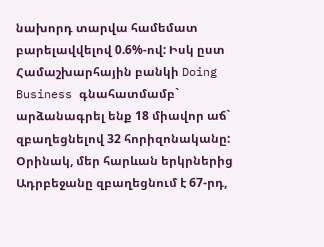նախորդ տարվա համեմատ բարելավվելով 0.6%-ով: Իսկ ըստ Համաշխարհային բանկի Doing Business գնահատմամբ` արձանագրել ենք 18 միավոր աճ` զբաղեցնելով 32 հորիզոնականը: Օրինակ, մեր հարևան երկրներից Ադրբեջանը զբաղեցնում է 67-րդ,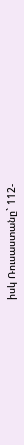իսկ Ռուսաստանը` 112-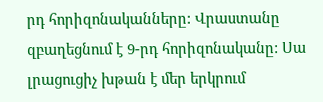րդ հորիզոնականները: Վրաստանը զբաղեցնում է 9-րդ հորիզոնականը: Սա լրացուցիչ խթան է մեր երկրում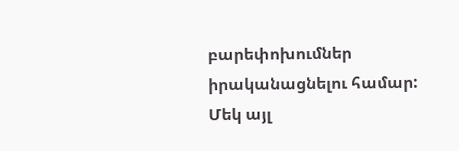բարեփոխումներ իրականացնելու համար: Մեկ այլ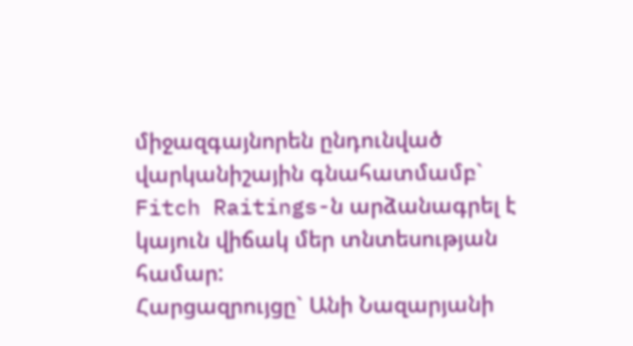միջազգայնորեն ընդունված վարկանիշային գնահատմամբ` Fitch Raitings-ն արձանագրել է կայուն վիճակ մեր տնտեսության համար:
Հարցազրույցը` Անի Նազարյանի